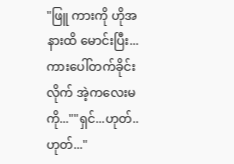"ဖြူ ကားကို ဟိုအနားထိ မောင်းပြီး...
ကားပေါ်တက်ခိုင်းလိုက် အဲ့ကလေးမကို...""ရှင်...ဟုတ်..ဟုတ်..."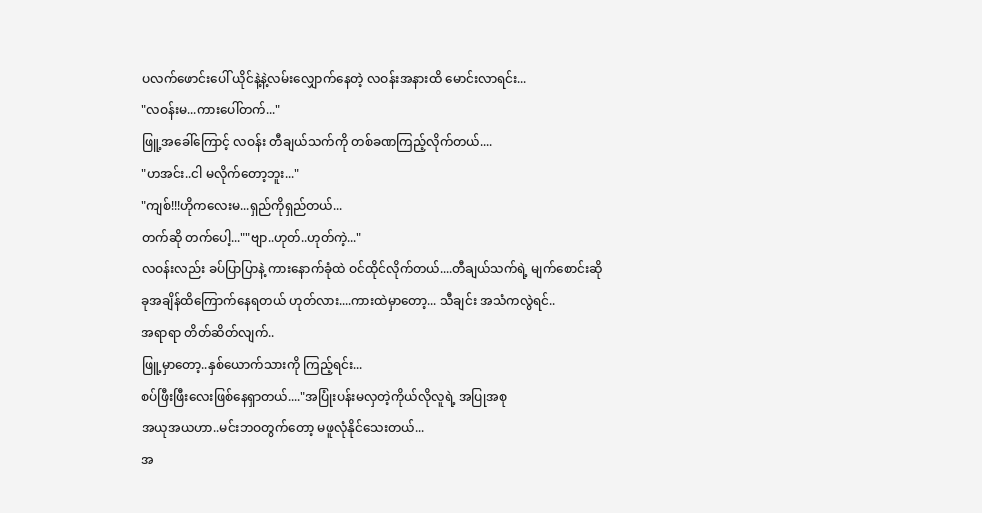ပလက်ဖောင်းပေါ် ယိုင်နဲ့နဲ့လမ်းလျှောက်နေတဲ့ လဝန်းအနားထိ မောင်းလာရင်း...
"လဝန်းမ...ကားပေါ်တက်..."
ဖြူ့အခေါ်ကြောင့် လဝန်း တီချယ်သက်ကို တစ်ခဏကြည့်လိုက်တယ်....
"ဟအင်း..ငါ မလိုက်တော့ဘူး..."
"ကျစ်!!!ဟိုကလေးမ...ရှည်ကိုရှည်တယ်...
တက်ဆို တက်ပေါ့...""ဗျာ..ဟုတ်..ဟုတ်ကဲ့..."
လဝန်းလည်း ခပ်ပြာပြာနဲ့ ကားနောက်ခုံထဲ ဝင်ထိုင်လိုက်တယ်....တီချယ်သက်ရဲ့ မျက်စောင်းဆို
ခုအချိန်ထိကြောက်နေရတယ် ဟုတ်လား....ကားထဲမှာတော့... သီချင်း အသံကလွဲရင်..
အရာရာ တိတ်ဆိတ်လျက်..
ဖြူ့မှာတော့..နှစ်ယောက်သားကို ကြည့်ရင်း...
စပ်ဖြီးဖြီးလေးဖြစ်နေရှာတယ်...."အပြုံးပန်းမလှတဲ့ကိုယ်လိုလူရဲ့ အပြုအစု
အယုအယဟာ..မင်းဘဝတွက်တော့ မဖူလုံနိုင်သေးတယ်...
အ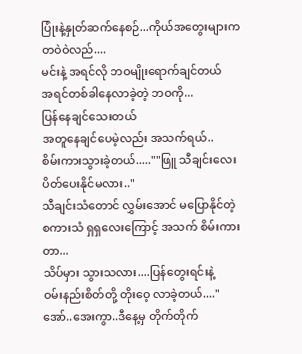ပြုံးနဲ့နှုတ်ဆက်နေစဉ်...ကိုယ်အတွေးများက
တဝဲဝဲလည်....
မင်းနဲ့ အရင်လို ဘဝမျိုးရောက်ချင်တယ်
အရင်တစ်ခါနေလာခဲ့တဲ့ ဘဝကို...
ပြန်နေချင်သေးတယ်
အတူနေချင်ပေမဲ့လည်း အသက်ရယ်..
စိမ်းကားသွားခဲ့တယ်.....""ဖြူ သီချင်းလေး ပိတ်ပေးနိုင်မလား.."
သီချင်းသံတောင် လွှမ်းအောင် မပြောနိုင်တဲ့
စကားသံ ရှရှလေးကြောင့် အသက် စိမ်းကားတာ...
သိပ်မှား သွားသလား....ပြန်တွေးရင်းနဲ့
ဝမ်းနည်းစိတ်တို့ တိုးဝေ့ လာခဲ့တယ်...."အော်..အေးကွာ..ဒီနေ့မှ တိုက်တိုက်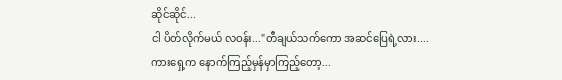ဆိုင်ဆိုင်...
ငါ ပိတ်လိုက်မယ် လဝန်း..."တီချယ်သက်ကော အဆင်ပြေရဲ့လား....
ကားရှေ့က နောက်ကြည့်မှန်မှာကြည့်တော့...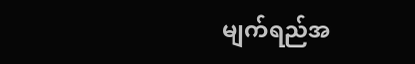မျက်ရည်အ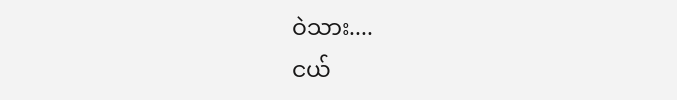ဝဲသား....
ငယ်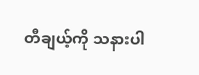တီချယ့်ကို သနားပါ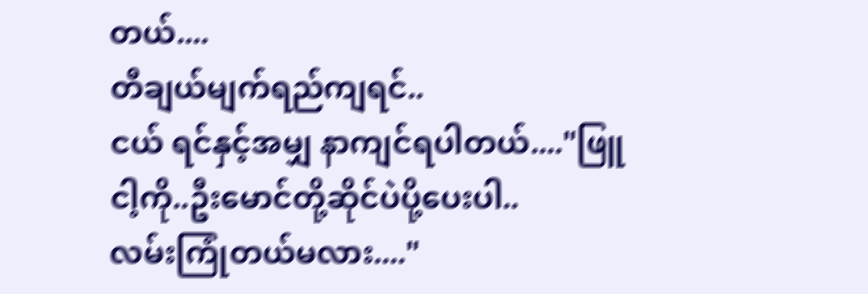တယ်....
တီချယ်မျက်ရည်ကျရင်..
ငယ် ရင်နှင့်အမျှ နာကျင်ရပါတယ်...."ဖြူ ငါ့ကို..ဦးမောင်တို့ဆိုင်ပဲပို့ပေးပါ..
လမ်းကြုံတယ်မလား...."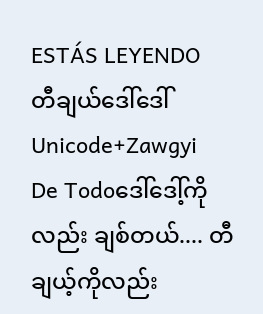ESTÁS LEYENDO
တီချယ်ဒေါ်ဒေါ် Unicode+Zawgyi
De Todoဒေါ်ဒေါ့်ကိုလည်း ချစ်တယ်.... တီချယ့်ကိုလည်း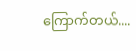ကြောက်တယ်....